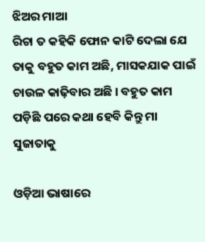ଝିଅର ମାଆ
ରିଚା ତ କହିକି ଫୋନ କାଟି ଦେଲା ଯେ ତାକୁ ବହୁତ କାମ ଅଛି, ମାସକଯାକ ପାଇଁ ଚାଉଳ କାଢ଼ିବାର ଅଛି । ବହୁତ କାମ ପଡ଼ିଛି ପରେ କଥା ହେବି କିନ୍ତୁ ମା ସୁଜାତାକୁ

ଓଡ଼ିଆ ଭାଷାରେ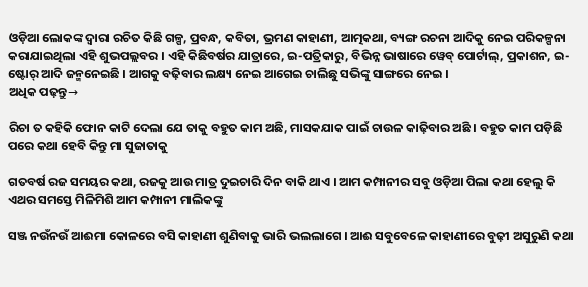ଓଡ଼ିଆ ଲୋକଙ୍କ ଦ୍ୱାରା ରଚିତ କିଛି ଗଳ୍ପ, ପ୍ରବନ୍ଧ, କବିତା, ଭ୍ରମଣ କାହାଣୀ, ଆତ୍ମକଥା, ବ୍ୟଙ୍ଗ ରଚନା ଆଦିକୁ ନେଇ ପରିକଳ୍ପନା କରାଯାଇଥିଲା ଏହି ଶୁଭପଲ୍ଲବର । ଏହି କିଛିବର୍ଷର ଯାତ୍ରାରେ, ଇ-ପତ୍ରିକାରୁ, ବିଭିନ୍ନ ଭାଷାରେ ୱେବ୍ ପୋର୍ଟାଲ୍, ପ୍ରକାଶନ, ଇ-ଷ୍ଟୋର୍ ଆଦି ଜନ୍ମନେଇଛି । ଆଗକୁ ବଢ଼ିବାର ଲକ୍ଷ୍ୟ ନେଇ ଆଗେଇ ଚାଲିଛୁ ସଭିଙ୍କୁ ସାଙ୍ଗରେ ନେଇ ।
ଅଧିକ ପଢ଼ନ୍ତୁ→

ରିଚା ତ କହିକି ଫୋନ କାଟି ଦେଲା ଯେ ତାକୁ ବହୁତ କାମ ଅଛି, ମାସକଯାକ ପାଇଁ ଚାଉଳ କାଢ଼ିବାର ଅଛି । ବହୁତ କାମ ପଡ଼ିଛି ପରେ କଥା ହେବି କିନ୍ତୁ ମା ସୁଜାତାକୁ

ଗତବର୍ଷ ରଜ ସମୟର କଥା, ରଜକୁ ଆଉ ମାତ୍ର ଦୁଇଚାରି ଦିନ ବାକି ଥାଏ । ଆମ କମ୍ପାନୀର ସବୁ ଓଡ଼ିଆ ପିଲା କଥା ହେଲୁ କି ଏଥର ସମସ୍ତେ ମିଳିମିଶି ଆମ କମ୍ପାନୀ ମାଲିକଙ୍କୁ

ସଞ୍ଜ ନଉଁନଉଁ ଆଈମା କୋଳରେ ବସି କାହାଣୀ ଶୁଣିବାକୁ ଭାରି ଭଲଲାଗେ । ଆଈ ସବୁବେଳେ କାହାଣୀରେ ବୁଢ଼ୀ ଅସୁରୁଣି କଥା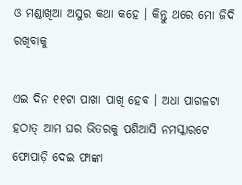ଓ ମଣ୍ଡାଖିଆ ଅସୁର କଥା କହେ । କିନ୍ତୁ ଥରେ ମୋ ଜିଦି ରଖିବାକୁ

ଏଇ ଦିନ ୧୧ଟା ପାଖା ପାଖି ହେବ । ଅଧା ପାଗଳଟା ହଠାତ୍ ଆମ ଘର ଭିତରକୁ ପଶିଆସି ନମସ୍କାରଟେ ଫୋପାଡ଼ି ଦେଇ ଫାଙ୍କା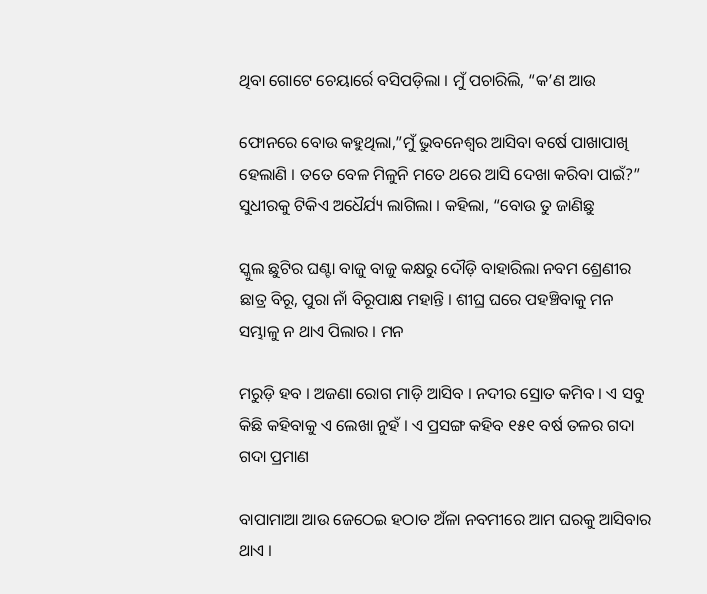ଥିବା ଗୋଟେ ଚେୟାର୍ରେ ବସିପଡ଼ିଲା । ମୁଁ ପଚାରିଲି, “କ’ଣ ଆଉ

ଫୋନରେ ବୋଉ କହୁଥିଲା,”ମୁଁ ଭୁବନେଶ୍ୱର ଆସିବା ବର୍ଷେ ପାଖାପାଖି ହେଲାଣି । ତତେ ବେଳ ମିଳୁନି ମତେ ଥରେ ଆସି ଦେଖା କରିବା ପାଇଁ?” ସୁଧୀରକୁ ଟିକିଏ ଅଧୈର୍ଯ୍ୟ ଲାଗିଲା । କହିଲା, “ବୋଉ ତୁ ଜାଣିଛୁ

ସ୍କୁଲ ଛୁଟିର ଘଣ୍ଟା ବାଜୁ ବାଜୁ କକ୍ଷରୁ ଦୌଡ଼ି ବାହାରିଲା ନବମ ଶ୍ରେଣୀର ଛାତ୍ର ବିରୂ, ପୁରା ନାଁ ବିରୂପାକ୍ଷ ମହାନ୍ତି । ଶୀଘ୍ର ଘରେ ପହଞ୍ଚିବାକୁ ମନ ସମ୍ଭାଳୁ ନ ଥାଏ ପିଲାର । ମନ

ମରୁଡ଼ି ହବ । ଅଜଣା ରୋଗ ମାଡ଼ି ଆସିବ । ନଦୀର ସ୍ରୋତ କମିବ । ଏ ସବୁ କିଛି କହିବାକୁ ଏ ଲେଖା ନୁହଁ । ଏ ପ୍ରସଙ୍ଗ କହିବ ୧୫୧ ବର୍ଷ ତଳର ଗଦା ଗଦା ପ୍ରମାଣ

ବାପାମାଆ ଆଉ ଜେଠେଇ ହଠାତ ଅଁଳା ନବମୀରେ ଆମ ଘରକୁ ଆସିବାର ଥାଏ ।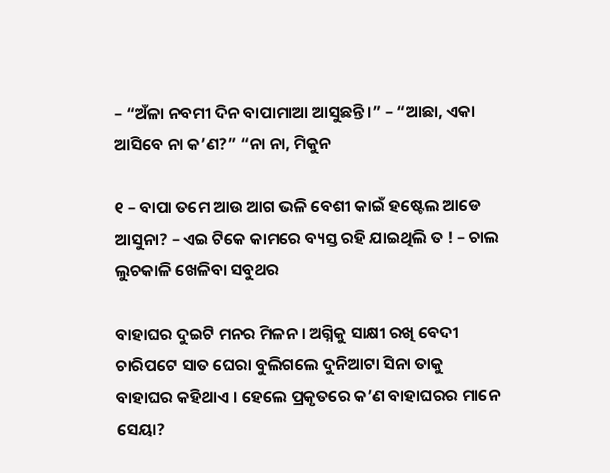– “ଅଁଳା ନବମୀ ଦିନ ବାପାମାଆ ଆସୁଛନ୍ତି ।” – “ଆଛା, ଏକା ଆସିବେ ନା କ’ଣ?” “ନା ନା, ମିକୁନ

୧ – ବାପା ତମେ ଆଉ ଆଗ ଭଳି ବେଶୀ କାଇଁ ହଷ୍ଟେଲ ଆଡେ ଆସୁନା? – ଏଇ ଟିକେ କାମରେ ବ୍ୟସ୍ତ ରହି ଯାଇଥିଲି ତ ! – ଚାଲ ଲୁଚକାଳି ଖେଳିବା ସବୁଥର

ବାହାଘର ଦୁଇଟି ମନର ମିଳନ । ଅଗ୍ନିକୁ ସାକ୍ଷୀ ରଖି ବେଦୀ ଚାରିପଟେ ସାତ ଘେରା ବୁଲିଗଲେ ଦୁନିଆଟା ସିନା ତାକୁ ବାହାଘର କହିଥାଏ । ହେଲେ ପ୍ରକୃତରେ କ’ଣ ବାହାଘରର ମାନେ ସେୟା?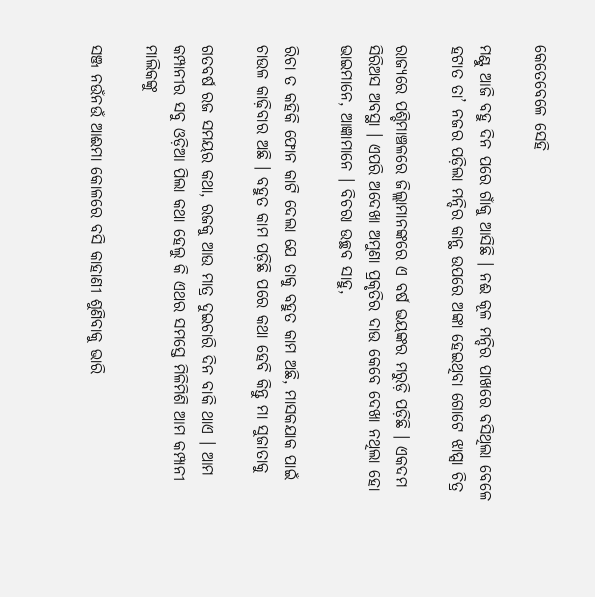କେତେବେଳେ ସେହି

ମଣ୍ଟୁ ଆଜି ବହୁ ଦିନ ପରେ ଗାଁକୁ ଆସିଛି । ନଈ କୂଳ ମନ୍ଦିର ପାଖରେ ବସିଥିଲା ବେଳେ ହଟାତ ତା’ ନଜର ପଡ଼ିଲା ମନ୍ଦିର କାନ୍ଥ ଉପରେ ଅଙ୍କା ହେଇଥିବା ଗୋଟେ ଝାପ୍ସା ଚିତ୍ର

ରାଜ୍ୟରେ ପଶ୍ଚିମାଞ୍ଚଳରେ ଜିଲ୍ଲାମାନଙ୍କରେ ଏ ବର୍ଷ ଭୟଙ୍କର ମରୁଡ଼ି ପଡ଼ିଛି । ଏକଦମ ସିରିଅସ ଅବସ୍ଥା । ଏପରି ଅଦେଖା ଅମୁଣା ପ୍ରକୃତିର ଦାଉ କେବେ ଦେଖା ନଥିଲା ହୋ ଭାଇମାନେ, ଆଜ୍ଞାମାନେ । ବିଚରା ଉଚ୍ଛବ ସାହୁ,

ରିଚା ତ କହିକି ଫୋନ କାଟି ଦେଲା ଯେ ତାକୁ ବହୁତ କାମ ଅଛି, ମାସକଯାକ ପାଇଁ ଚାଉଳ କାଢ଼ିବାର ଅଛି । ବହୁତ କାମ ପଡ଼ିଛି ପରେ କଥା ହେବି କିନ୍ତୁ ମା ସୁଜାତାକୁ

ଗତବର୍ଷ ରଜ ସମୟର କଥା, ରଜକୁ ଆଉ ମାତ୍ର ଦୁଇଚାରି ଦିନ ବାକି ଥାଏ । ଆମ କମ୍ପାନୀର ସବୁ ଓଡ଼ିଆ ପିଲା କଥା ହେଲୁ କି ଏଥର ସମସ୍ତେ ମିଳିମିଶି ଆମ କମ୍ପାନୀ ମାଲିକଙ୍କୁ

ସଞ୍ଜ ନଉଁନଉଁ ଆଈମା କୋଳରେ ବସି କାହାଣୀ ଶୁଣିବାକୁ ଭାରି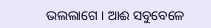ଭଲଲାଗେ । ଆଈ ସବୁବେଳେ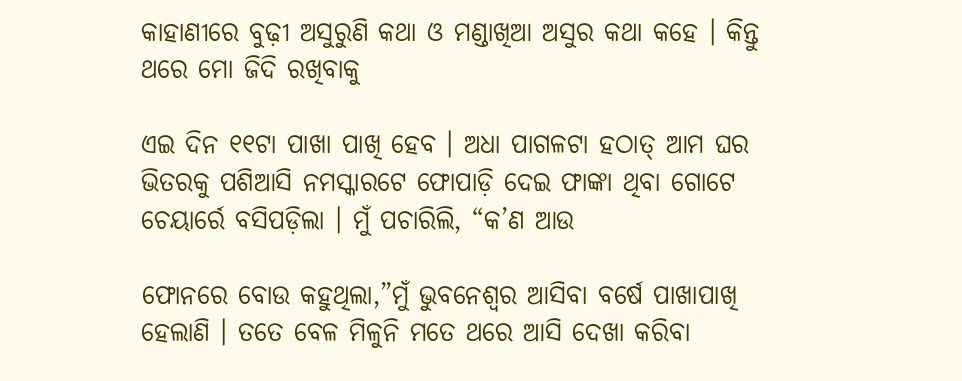କାହାଣୀରେ ବୁଢ଼ୀ ଅସୁରୁଣି କଥା ଓ ମଣ୍ଡାଖିଆ ଅସୁର କଥା କହେ । କିନ୍ତୁ ଥରେ ମୋ ଜିଦି ରଖିବାକୁ

ଏଇ ଦିନ ୧୧ଟା ପାଖା ପାଖି ହେବ । ଅଧା ପାଗଳଟା ହଠାତ୍ ଆମ ଘର ଭିତରକୁ ପଶିଆସି ନମସ୍କାରଟେ ଫୋପାଡ଼ି ଦେଇ ଫାଙ୍କା ଥିବା ଗୋଟେ ଚେୟାର୍ରେ ବସିପଡ଼ିଲା । ମୁଁ ପଚାରିଲି, “କ’ଣ ଆଉ

ଫୋନରେ ବୋଉ କହୁଥିଲା,”ମୁଁ ଭୁବନେଶ୍ୱର ଆସିବା ବର୍ଷେ ପାଖାପାଖି ହେଲାଣି । ତତେ ବେଳ ମିଳୁନି ମତେ ଥରେ ଆସି ଦେଖା କରିବା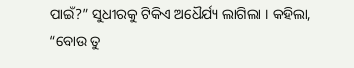ପାଇଁ?” ସୁଧୀରକୁ ଟିକିଏ ଅଧୈର୍ଯ୍ୟ ଲାଗିଲା । କହିଲା, “ବୋଉ ତୁ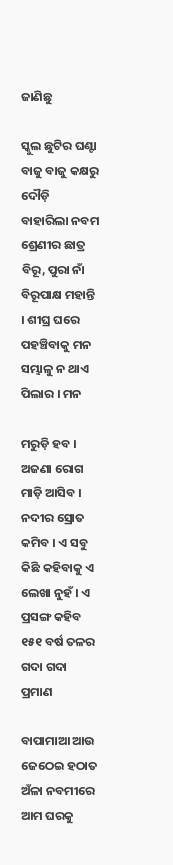ଜାଣିଛୁ

ସ୍କୁଲ ଛୁଟିର ଘଣ୍ଟା ବାଜୁ ବାଜୁ କକ୍ଷରୁ ଦୌଡ଼ି ବାହାରିଲା ନବମ ଶ୍ରେଣୀର ଛାତ୍ର ବିରୂ, ପୁରା ନାଁ ବିରୂପାକ୍ଷ ମହାନ୍ତି । ଶୀଘ୍ର ଘରେ ପହଞ୍ଚିବାକୁ ମନ ସମ୍ଭାଳୁ ନ ଥାଏ ପିଲାର । ମନ

ମରୁଡ଼ି ହବ । ଅଜଣା ରୋଗ ମାଡ଼ି ଆସିବ । ନଦୀର ସ୍ରୋତ କମିବ । ଏ ସବୁ କିଛି କହିବାକୁ ଏ ଲେଖା ନୁହଁ । ଏ ପ୍ରସଙ୍ଗ କହିବ ୧୫୧ ବର୍ଷ ତଳର ଗଦା ଗଦା ପ୍ରମାଣ

ବାପାମାଆ ଆଉ ଜେଠେଇ ହଠାତ ଅଁଳା ନବମୀରେ ଆମ ଘରକୁ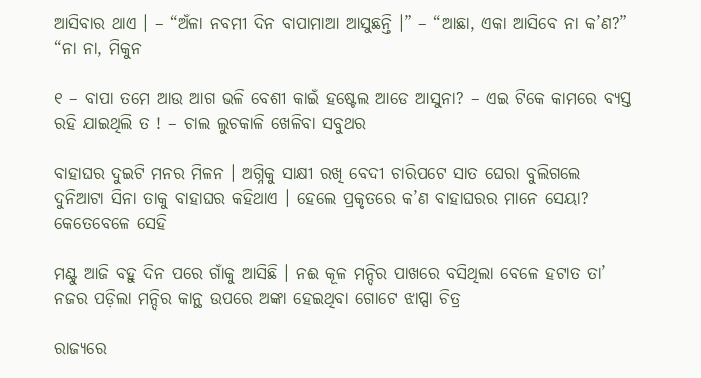ଆସିବାର ଥାଏ । – “ଅଁଳା ନବମୀ ଦିନ ବାପାମାଆ ଆସୁଛନ୍ତି ।” – “ଆଛା, ଏକା ଆସିବେ ନା କ’ଣ?” “ନା ନା, ମିକୁନ

୧ – ବାପା ତମେ ଆଉ ଆଗ ଭଳି ବେଶୀ କାଇଁ ହଷ୍ଟେଲ ଆଡେ ଆସୁନା? – ଏଇ ଟିକେ କାମରେ ବ୍ୟସ୍ତ ରହି ଯାଇଥିଲି ତ ! – ଚାଲ ଲୁଚକାଳି ଖେଳିବା ସବୁଥର

ବାହାଘର ଦୁଇଟି ମନର ମିଳନ । ଅଗ୍ନିକୁ ସାକ୍ଷୀ ରଖି ବେଦୀ ଚାରିପଟେ ସାତ ଘେରା ବୁଲିଗଲେ ଦୁନିଆଟା ସିନା ତାକୁ ବାହାଘର କହିଥାଏ । ହେଲେ ପ୍ରକୃତରେ କ’ଣ ବାହାଘରର ମାନେ ସେୟା? କେତେବେଳେ ସେହି

ମଣ୍ଟୁ ଆଜି ବହୁ ଦିନ ପରେ ଗାଁକୁ ଆସିଛି । ନଈ କୂଳ ମନ୍ଦିର ପାଖରେ ବସିଥିଲା ବେଳେ ହଟାତ ତା’ ନଜର ପଡ଼ିଲା ମନ୍ଦିର କାନ୍ଥ ଉପରେ ଅଙ୍କା ହେଇଥିବା ଗୋଟେ ଝାପ୍ସା ଚିତ୍ର

ରାଜ୍ୟରେ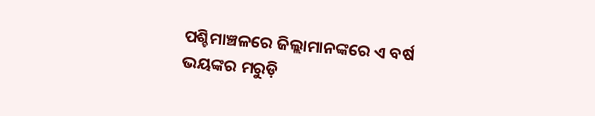ପଶ୍ଚିମାଞ୍ଚଳରେ ଜିଲ୍ଲାମାନଙ୍କରେ ଏ ବର୍ଷ ଭୟଙ୍କର ମରୁଡ଼ି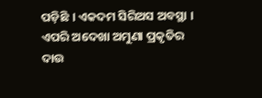ପଡ଼ିଛି । ଏକଦମ ସିରିଅସ ଅବସ୍ଥା । ଏପରି ଅଦେଖା ଅମୁଣା ପ୍ରକୃତିର ଦାଉ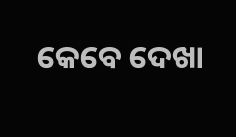କେବେ ଦେଖା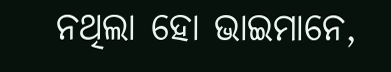ନଥିଲା ହୋ ଭାଇମାନେ,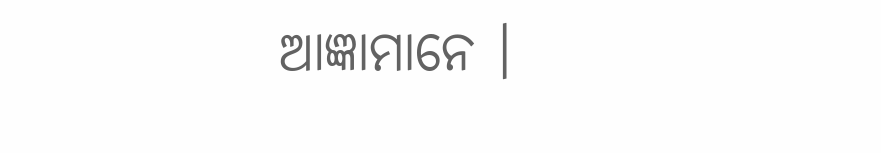ଆଜ୍ଞାମାନେ ।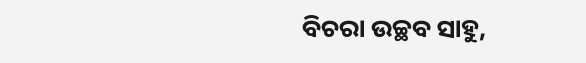ବିଚରା ଉଚ୍ଛବ ସାହୁ,